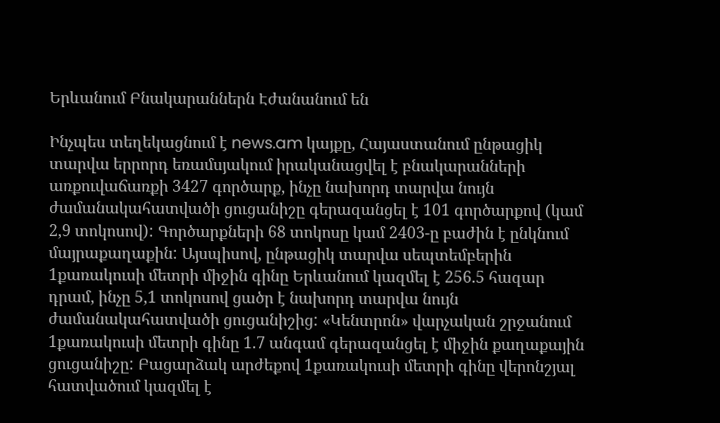Երևանում Բնակարաններն Էժանանում են

Ինչպես տեղեկացնում է news.am կայքը, Հայաստանում ընթացիկ տարվա երրորդ եռամսյակում իրականացվել է բնակարանների առքուվաճառքի 3427 գործարք, ինչը նախորդ տարվա նույն ժամանակահատվածի ցուցանիշը գերազանցել է 101 գործարքով (կամ 2,9 տոկոսով): Գործարքների 68 տոկոսը կամ 2403-ը բաժին է ընկնում մայրաքաղաքին: Այսպիսով, ընթացիկ տարվա սեպտեմբերին 1քառակուսի մետրի միջին գինը Երևանում կազմել է 256.5 հազար դրամ, ինչը 5,1 տոկոսով ցածր է նախորդ տարվա նույն ժամանակահատվածի ցուցանիշից: «Կենտրոն» վարչական շրջանում 1քառակուսի մետրի գինը 1.7 անգամ գերազանցել է միջին քաղաքային ցուցանիշը: Բացարձակ արժեքով 1քառակուսի մետրի գինը վերոնշյալ հատվածում կազմել է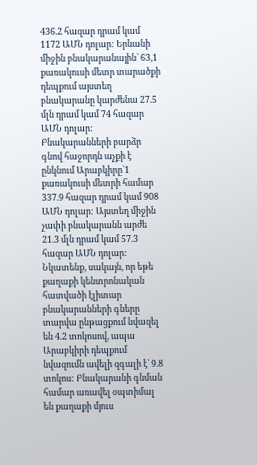436.2 հազար դրամ կամ 1172 ԱՄՆ դոլար: Երևանի միջին բնակարանային` 63,1 քառակուսի մետր տարածքի դեպքում այստեղ բնակարանը կարժենա 27.5 մլն դրամ կամ 74 հազար ԱՄՆ դոլար: Բնակարանների բարձր գնով հաջորդն աչքի է ընկնում Արաբկիրը`1 քառակուսի մետրի համար 337.9 հազար դրամ կամ 908 ԱՄՆ դոլար: Այստեղ միջին չափի բնակարանն արժե 21.3 մլն դրամ կամ 57.3 հազար ԱՄՆ դոլար: Նկատենք, սակայն, որ եթե քաղաքի կենտրոնական հատվածի էլիտար բնակարանների գները տարվա ընթացքում նվազել են 4.2 տոկոսով, ապա Արաբկիրի դեպքում նվազումն ավելի զգալի է` 9.8 տոկոս: Բնակարանի գնման համար առավել օպտիմալ են քաղաքի մյուս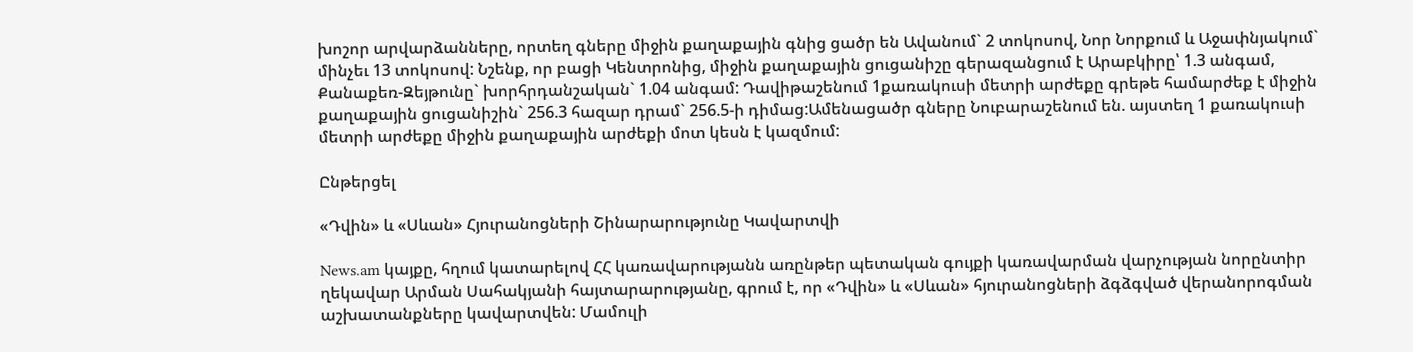խոշոր արվարձանները, որտեղ գները միջին քաղաքային գնից ցածր են Ավանում` 2 տոկոսով, Նոր Նորքում և Աջափնյակում` մինչեւ 13 տոկոսով: Նշենք, որ բացի Կենտրոնից, միջին քաղաքային ցուցանիշը գերազանցում է Արաբկիրը՝ 1.3 անգամ, Քանաքեռ-Զեյթունը` խորհրդանշական` 1.04 անգամ: Դավիթաշենում 1քառակուսի մետրի արժեքը գրեթե համարժեք է միջին քաղաքային ցուցանիշին` 256.3 հազար դրամ` 256.5-ի դիմաց:Ամենացածր գները Նուբարաշենում են. այստեղ 1 քառակուսի մետրի արժեքը միջին քաղաքային արժեքի մոտ կեսն է կազմում:

Ընթերցել

«Դվին» և «Սևան» Հյուրանոցների Շինարարությունը Կավարտվի

News.am կայքը, հղում կատարելով ՀՀ կառավարությանն առընթեր պետական գույքի կառավարման վարչության նորընտիր ղեկավար Արման Սահակյանի հայտարարությանը, գրում է, որ «Դվին» և «Սևան» հյուրանոցների ձգձգված վերանորոգման աշխատանքները կավարտվեն: Մամուլի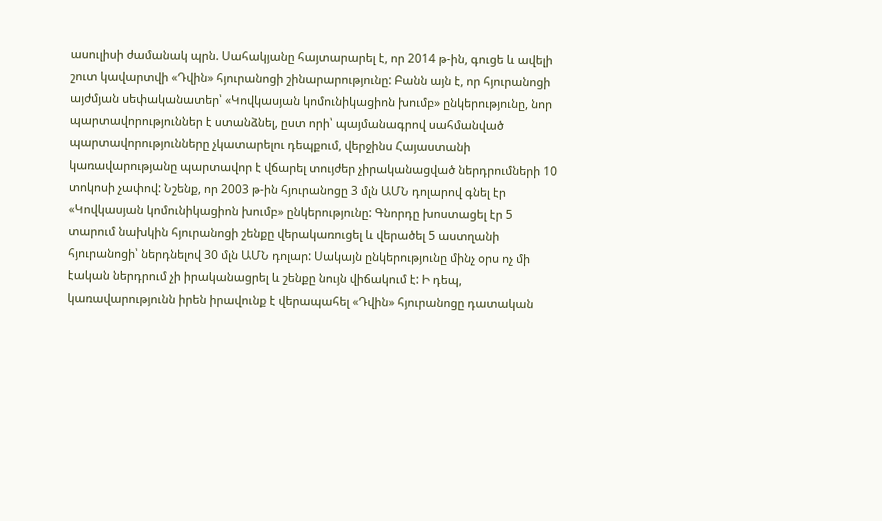ասուլիսի ժամանակ պրն. Սահակյանը հայտարարել է, որ 2014 թ-ին, գուցե և ավելի շուտ կավարտվի «Դվին» հյուրանոցի շինարարությունը: Բանն այն է, որ հյուրանոցի այժմյան սեփականատեր՝ «Կովկասյան կոմունիկացիոն խումբ» ընկերությունը, նոր պարտավորություններ է ստանձնել, ըստ որի՝ պայմանագրով սահմանված պարտավորությունները չկատարելու դեպքում, վերջինս Հայաստանի կառավարությանը պարտավոր է վճարել տույժեր չիրականացված ներդրումների 10 տոկոսի չափով: Նշենք, որ 2003 թ-ին հյուրանոցը 3 մլն ԱՄՆ դոլարով գնել էր «Կովկասյան կոմունիկացիոն խումբ» ընկերությունը: Գնորդը խոստացել էր 5 տարում նախկին հյուրանոցի շենքը վերակառուցել և վերածել 5 աստղանի հյուրանոցի՝ ներդնելով 30 մլն ԱՄՆ դոլար: Սակայն ընկերությունը մինչ օրս ոչ մի էական ներդրում չի իրականացրել և շենքը նույն վիճակում է: Ի դեպ, կառավարությունն իրեն իրավունք է վերապահել «Դվին» հյուրանոցը դատական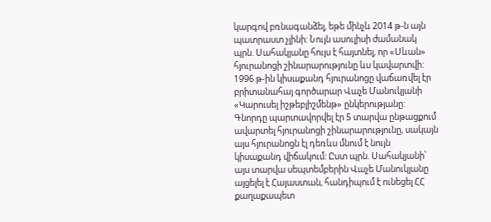կարգով բռնագանձել, եթե մինչև 2014 թ-ն այն պատրաստ չլինի: Նույն ասուլիսի ժամանակ պրն. Սահակյանը հույս է հայտնել, որ «Սևան» հյուրանոցի շինարարությունը ևս կավարտվի: 1996 թ-ին կիսաքանդ հյուրանոցը վաճառվել էր բրիտանահայ գործարար Վաչե Մանուկյանի «Կարուսել իշթեբլիշմենթ» ընկերությանը: Գնորդը պարտավորվել էր 5 տարվա ընթացքում ավարտել հյուրանոցի շինարարությունը, սակայն այս հյուրանոցն էլ դեռևս մնում է նույն կիսաքանդ վիճակում: Ըստ պրն. Սահակյանի՝ այս տարվա սեպտեմբերին Վաչե Մանուկյանը այցելել է Հայաստան, հանդիպում է ունեցել ՀՀ քաղաքապետ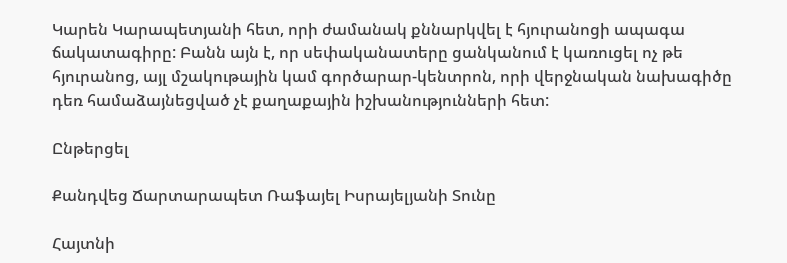Կարեն Կարապետյանի հետ, որի ժամանակ քննարկվել է հյուրանոցի ապագա ճակատագիրը: Բանն այն է, որ սեփականատերը ցանկանում է կառուցել ոչ թե հյուրանոց, այլ մշակութային կամ գործարար-կենտրոն, որի վերջնական նախագիծը դեռ համաձայնեցված չէ քաղաքային իշխանությունների հետ:

Ընթերցել

Քանդվեց Ճարտարապետ Ռաֆայել Իսրայելյանի Տունը

Հայտնի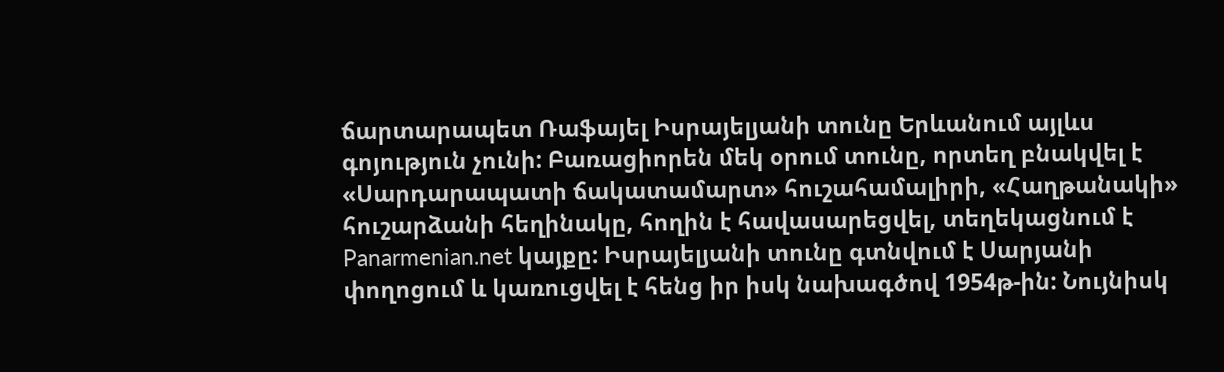ճարտարապետ Ռաֆայել Իսրայելյանի տունը Երևանում այլևս գոյություն չունի: Բառացիորեն մեկ օրում տունը, որտեղ բնակվել է «Սարդարապատի ճակատամարտ» հուշահամալիրի, «Հաղթանակի» հուշարձանի հեղինակը, հողին է հավասարեցվել, տեղեկացնում է Panarmenian.net կայքը: Իսրայելյանի տունը գտնվում է Սարյանի փողոցում և կառուցվել է հենց իր իսկ նախագծով 1954թ-ին: Նույնիսկ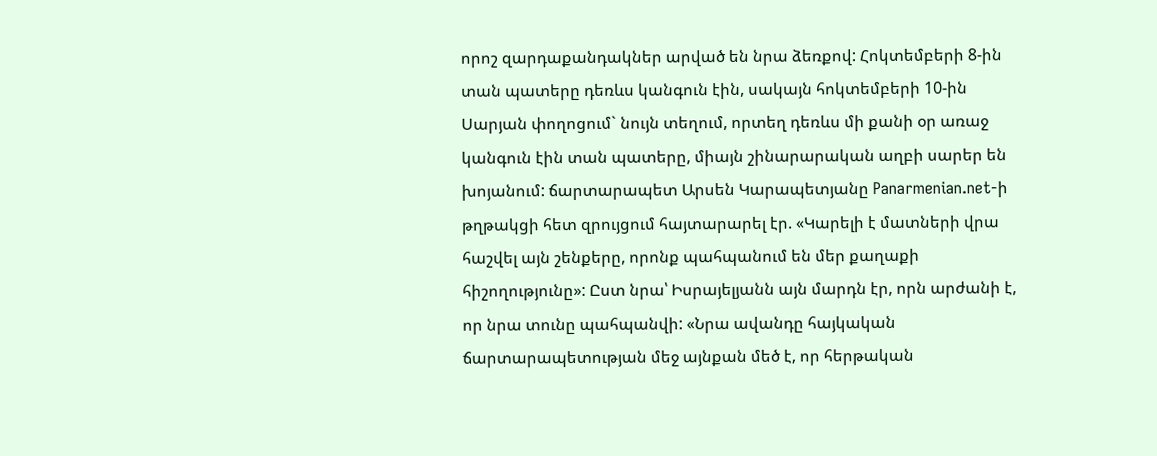որոշ զարդաքանդակներ արված են նրա ձեռքով: Հոկտեմբերի 8-ին տան պատերը դեռևս կանգուն էին, սակայն հոկտեմբերի 10-ին Սարյան փողոցում` նույն տեղում, որտեղ դեռևս մի քանի օր առաջ կանգուն էին տան պատերը, միայն շինարարական աղբի սարեր են խոյանում: ճարտարապետ Արսեն Կարապետյանը Panarmenian.net-ի թղթակցի հետ զրույցում հայտարարել էր. «Կարելի է մատների վրա հաշվել այն շենքերը, որոնք պահպանում են մեր քաղաքի հիշողությունը»: Ըստ նրա՝ Իսրայելյանն այն մարդն էր, որն արժանի է, որ նրա տունը պահպանվի: «Նրա ավանդը հայկական ճարտարապետության մեջ այնքան մեծ է, որ հերթական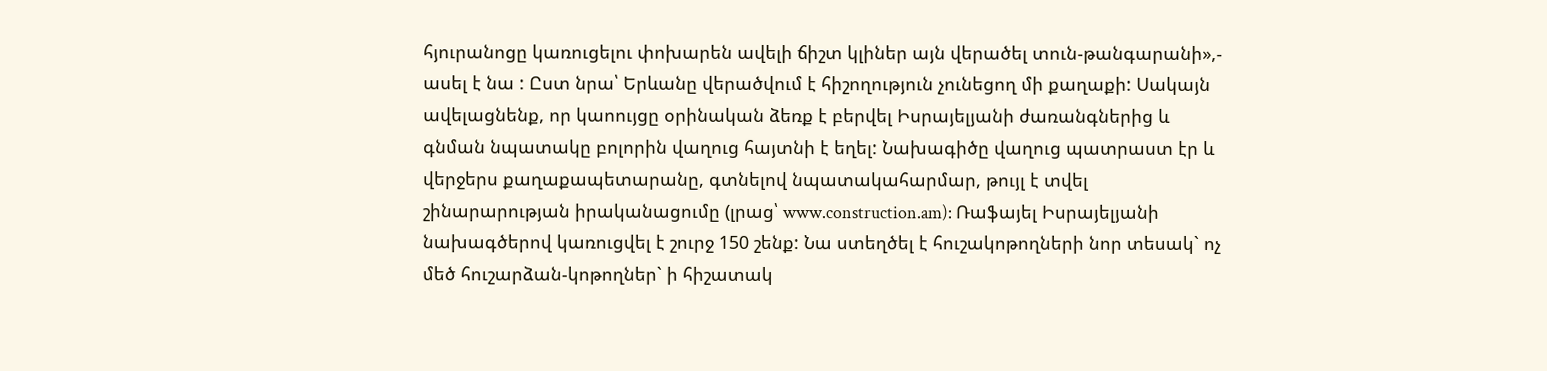հյուրանոցը կառուցելու փոխարեն ավելի ճիշտ կլիներ այն վերածել տուն-թանգարանի»,- ասել է նա : Ըստ նրա՝ Երևանը վերածվում է հիշողություն չունեցող մի քաղաքի: Սակայն ավելացնենք, որ կաոույցը օրինական ձեռք է բերվել Իսրայելյանի ժառանգներից և գնման նպատակը բոլորին վաղուց հայտնի է եղել: Նախագիծը վաղուց պատրաստ էր և վերջերս քաղաքապետարանը, գտնելով նպատակահարմար, թույլ է տվել շինարարության իրականացումը (լրաց՝ www.construction.am): Ռաֆայել Իսրայելյանի նախագծերով կառուցվել է շուրջ 150 շենք: Նա ստեղծել է հուշակոթողների նոր տեսակ` ոչ մեծ հուշարձան-կոթողներ` ի հիշատակ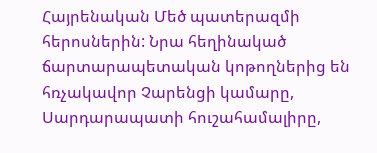Հայրենական Մեծ պատերազմի հերոսներին: Նրա հեղինակած ճարտարապետական կոթողներից են հռչակավոր Չարենցի կամարը, Սարդարապատի հուշահամալիրը,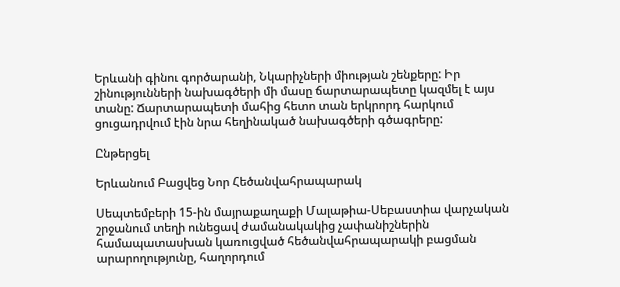Երևանի գինու գործարանի, Նկարիչների միության շենքերը: Իր շինությունների նախագծերի մի մասը ճարտարապետը կազմել է այս տանը: Ճարտարապետի մահից հետո տան երկրորդ հարկում ցուցադրվում էին նրա հեղինակած նախագծերի գծագրերը:

Ընթերցել

Երևանում Բացվեց Նոր Հեծանվահրապարակ

Սեպտեմբերի 15-ին մայրաքաղաքի Մալաթիա-Սեբաստիա վարչական շրջանում տեղի ունեցավ ժամանակակից չափանիշներին համապատասխան կառուցված հեծանվահրապարակի բացման արարողությունը, հաղորդում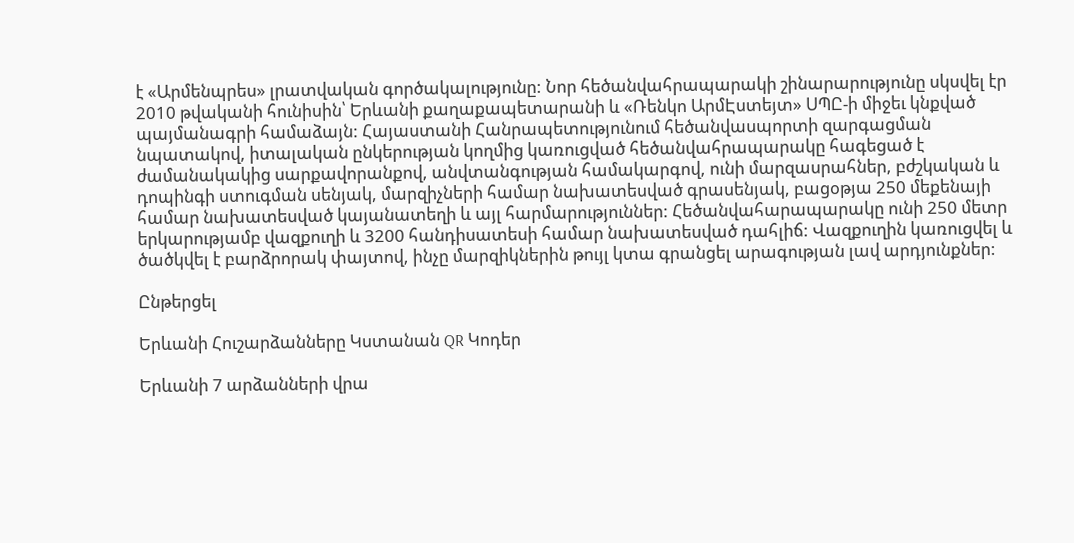է «Արմենպրես» լրատվական գործակալությունը: Նոր հեծանվահրապարակի շինարարությունը սկսվել էր 2010 թվականի հունիսին՝ Երևանի քաղաքապետարանի և «Ռենկո ԱրմԷստեյտ» ՍՊԸ-ի միջեւ կնքված պայմանագրի համաձայն: Հայաստանի Հանրապետությունում հեծանվասպորտի զարգացման նպատակով, իտալական ընկերության կողմից կառուցված հեծանվահրապարակը հագեցած է ժամանակակից սարքավորանքով, անվտանգության համակարգով, ունի մարզասրահներ, բժշկական և դոպինգի ստուգման սենյակ, մարզիչների համար նախատեսված գրասենյակ, բացօթյա 250 մեքենայի համար նախատեսված կայանատեղի և այլ հարմարություններ: Հեծանվահարապարակը ունի 250 մետր երկարությամբ վազքուղի և 3200 հանդիսատեսի համար նախատեսված դահլիճ: Վազքուղին կառուցվել և ծածկվել է բարձրորակ փայտով, ինչը մարզիկներին թույլ կտա գրանցել արագության լավ արդյունքներ:

Ընթերցել

Երևանի Հուշարձանները Կստանան QR Կոդեր

Երևանի 7 արձանների վրա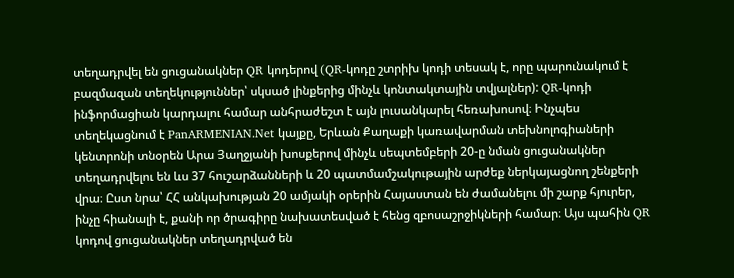տեղադրվել են ցուցանակներ QR կոդերով (QR-կոդը շտրիխ կոդի տեսակ է, որը պարունակում է բազմազան տեղեկություններ՝ սկսած լինքերից մինչև կոնտակտային տվյալներ): QR-կոդի ինֆորմացիան կարդալու համար անհրաժեշտ է այն լուսանկարել հեռախոսով։ Ինչպես տեղեկացնում է PanARMENIAN.Net կայքը, Երևան Քաղաքի կառավարման տեխնոլոգիաների կենտրոնի տնօրեն Արա Յաղջյանի խոսքերով մինչև սեպտեմբերի 20-ը նման ցուցանակներ տեղադրվելու են ևս 37 հուշարձանների և 20 պատմամշակութային արժեք ներկայացնող շենքերի վրա։ Ըստ նրա՝ ՀՀ անկախության 20 ամյակի օրերին Հայաստան են ժամանելու մի շարք հյուրեր, ինչը հիանալի է, քանի որ ծրագիրը նախատեսված է հենց զբոսաշրջիկների համար։ Այս պահին QR կոդով ցուցանակներ տեղադրված են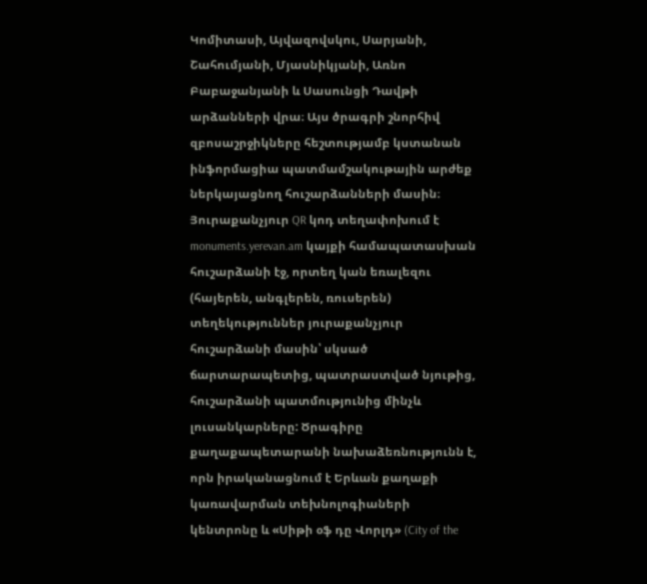Կոմիտասի, Այվազովսկու, Սարյանի, Շահումյանի, Մյասնիկյանի, Առնո Բաբաջանյանի և Սասունցի Դավթի արձանների վրա։ Այս ծրագրի շնորհիվ զբոսաշրջիկները հեշտությամբ կստանան ինֆորմացիա պատմամշակութային արժեք ներկայացնող հուշարձանների մասին։ Յուրաքանչյուր QR կոդ տեղափոխում է monuments.yerevan.am կայքի համապատասխան հուշարձանի էջ, որտեղ կան եռալեզու (հայերեն, անգլերեն, ռուսերեն) տեղեկություններ յուրաքանչյուր հուշարձանի մասին՝ սկսած ճարտարապետից, պատրաստված նյութից, հուշարձանի պատմությունից մինչև լուսանկարները: Ծրագիրը քաղաքապետարանի նախաձեռնությունն է, որն իրականացնում է Երևան քաղաքի կառավարման տեխնոլոգիաների կենտրոնը և «Սիթի օֆ դը Վորլդ» (City of the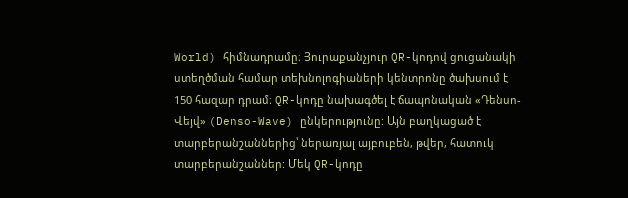World) հիմնադրամը։ Յուրաքանչյուր QR-կոդով ցուցանակի ստեղծման համար տեխնոլոգիաների կենտրոնը ծախսում է 150 հազար դրամ։ QR-կոդը նախագծել է ճապոնական «Դենսո-Վեյվ» (Denso-Wave) ընկերությունը: Այն բաղկացած է տարբերանշաններից՝ ներառյալ այբուբեն, թվեր, հատուկ տարբերանշաններ: Մեկ QR-կոդը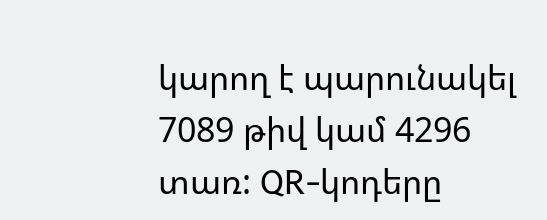կարող է պարունակել 7089 թիվ կամ 4296 տառ: QR-կոդերը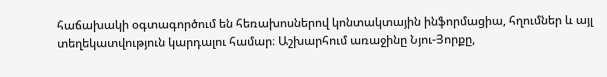հաճախակի օգտագործում են հեռախոսներով կոնտակտային ինֆորմացիա, հղումներ և այլ տեղեկատվություն կարդալու համար։ Աշխարհում առաջինը Նյու-Յորքը,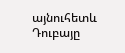այնուհետև Դուբայը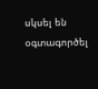սկսել են օգտագործել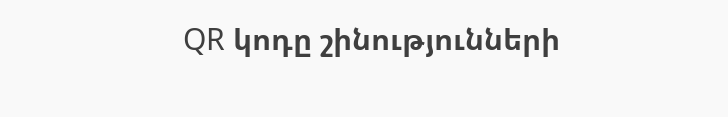QR կոդը շինությունների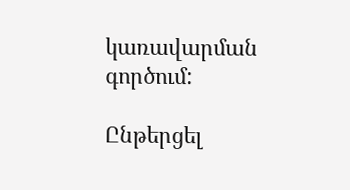կառավարման գործում:

Ընթերցել